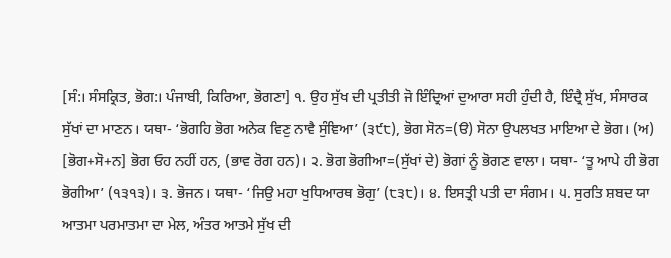[ਸੰ:। ਸੰਸਕ੍ਰਿਤ, ਭੋਗ:। ਪੰਜਾਬੀ, ਕਿਰਿਆ, ਭੋਗਣਾ] ੧. ਉਹ ਸੁੱਖ ਦੀ ਪ੍ਰਤੀਤੀ ਜੋ ਇੰਦ੍ਰਿਆਂ ਦੁਆਰਾ ਸਹੀ ਹੁੰਦੀ ਹੈ, ਇੰਦ੍ਰੈ ਸੁੱਖ, ਸੰਸਾਰਕ ਸੁੱਖਾਂ ਦਾ ਮਾਣਨ। ਯਥਾ- ‘ਭੋਗਹਿ ਭੋਗ ਅਨੇਕ ਵਿਣੁ ਨਾਵੈ ਸੁੰਞਿਆ’ (੩੯੮), ਭੋਗ ਸੋਨ=(ੳ) ਸੋਨਾ ਉਪਲਖਤ ਮਾਇਆ ਦੇ ਭੋਗ। (ਅ) [ਭੋਗ+ਸੋ+ਨ] ਭੋਗ ਓਹ ਨਹੀਂ ਹਨ, (ਭਾਵ ਰੋਗ ਹਨ)। ੨. ਭੋਗ ਭੋਗੀਆ=(ਸੁੱਖਾਂ ਦੇ) ਭੋਗਾਂ ਨੂੰ ਭੋਗਣ ਵਾਲਾ। ਯਥਾ- ‘ਤੂ ਆਪੇ ਹੀ ਭੋਗ ਭੋਗੀਆ’ (੧੩੧੩)। ੩. ਭੋਜਨ। ਯਥਾ- ‘ਜਿਉ ਮਹਾ ਖੁਧਿਆਰਥ ਭੋਗੁ’ (੮੩੮)। ੪. ਇਸਤ੍ਰੀ ਪਤੀ ਦਾ ਸੰਗਮ। ੫. ਸੁਰਤਿ ਸ਼ਬਦ ਯਾ ਆਤਮਾ ਪਰਮਾਤਮਾ ਦਾ ਮੇਲ, ਅੰਤਰ ਆਤਮੇ ਸੁੱਖ ਦੀ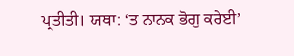ਪ੍ਰਤੀਤੀ। ਯਥਾ: ‘ਤ ਨਾਨਕ ਭੋਗੁ ਕਰੇਈ’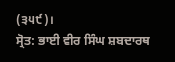(੩੫੯)।
ਸ੍ਰੋਤ: ਭਾਈ ਵੀਰ ਸਿੰਘ ਸ਼ਬਦਾਰਥ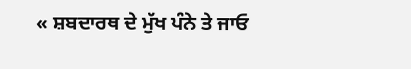« ਸ਼ਬਦਾਰਥ ਦੇ ਮੁੱਖ ਪੰਨੇ ਤੇ ਜਾਓ